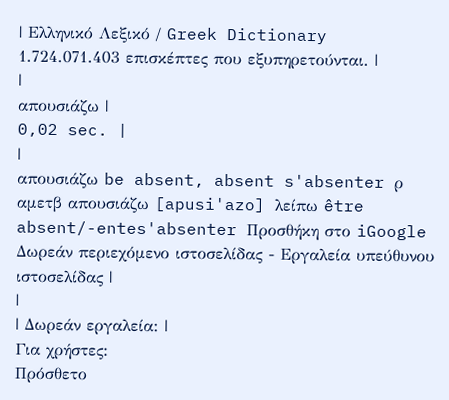| Ελληνικό Λεξικό / Greek Dictionary 1.724.071.403 επισκέπτες που εξυπηρετούνται. |
|
απουσιάζω |
0,02 sec. |
|
απουσιάζω be absent, absent s'absenter ρ αμετβ απουσιάζω [apusi'azo] λείπω être absent/-entes'absenter Προσθήκη στο iGoogle Δωρεάν περιεχόμενο ιστοσελίδας - Εργαλεία υπεύθυνου ιστοσελίδας |
|
| Δωρεάν εργαλεία: |
Για χρήστες:
Πρόσθετο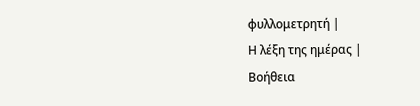φυλλομετρητή |
Η λέξη της ημέρας |
Βοήθεια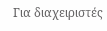Για διαχειριστές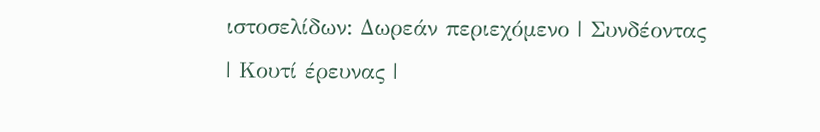ιστοσελίδων: Δωρεάν περιεχόμενο | Συνδέοντας | Κουτί έρευνας |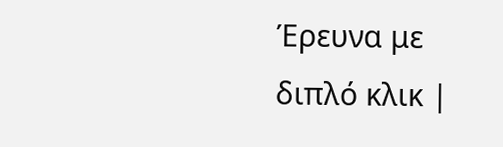Έρευνα με διπλό κλικ |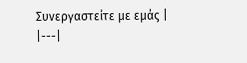Συνεργαστείτε με εμάς |
|---|